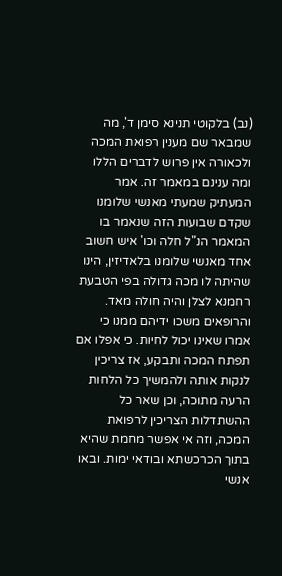(נב) בלקוטי תנינא סימן ד', מה שמבאר שם מענין רפואת המכה ולכאורה אין פרוש לדברים הללו ומה ענינם במאמר זה. אמר המעתיק שמעתי מאנשי שלומנו שקדם שבועות הזה שנאמר בו המאמר הנ"ל חלה וכו' איש חשוב אחד מאנשי שלומנו בלאדיזין, הינו שהיתה לו מכה גדולה בפי הטבעת רחמנא לצלן והיה חולה מאד. והרופאים משכו ידיהם ממנו כי אמרו שאינו יכול לחיות. כי אפלו אם תפתח המכה ותבקע, אז צריכין לנקות אותה ולהמשיך כל הלחות הרעה מתוכה, וכן שאר כל ההשתדלות הצריכין לרפואת המכה, וזה אי אפשר מחמת שהיא בתוך הכרכשתא ובודאי ימות. ובאו אנשי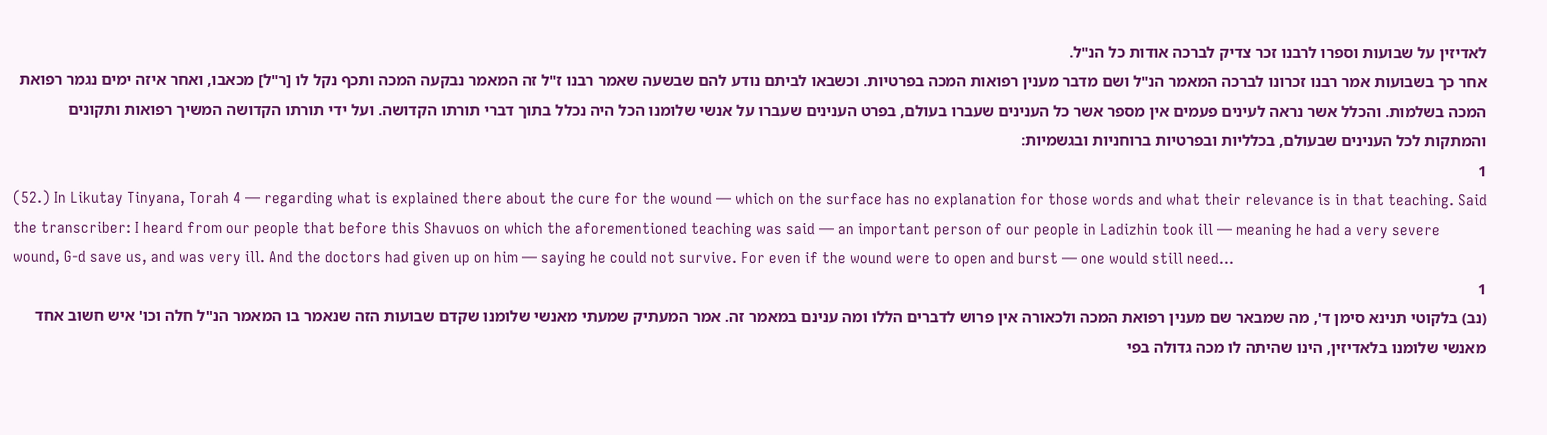לאדיזין על שבועות וספרו לרבנו זכר צדיק לברכה אודות כל הנ"ל.
אחר כך בשבועות אמר רבנו זכרונו לברכה המאמר הנ"ל ושם מדבר מענין רפואות המכה בפרטיות. וכשבאו לביתם נודע להם שבשעה שאמר רבנו ז"ל זה המאמר נבקעה המכה ותכף נקל לו [ר"ל] מכאבו, ואחר איזה ימים נגמר רפואת המכה בשלמות. והכלל אשר נראה לעינים פעמים אין מספר אשר כל הענינים שעברו בעולם, בפרט הענינים שעברו על אנשי שלומנו הכל היה נכלל בתוך דברי תורתו הקדושה. ועל ידי תורתו הקדושה המשיך רפואות ותקונים והמתקות לכל הענינים שבעולם, בכלליות ובפרטיות ברוחניות ובגשמיות:
1
(52.) In Likutay Tinyana, Torah 4 — regarding what is explained there about the cure for the wound — which on the surface has no explanation for those words and what their relevance is in that teaching. Said the transcriber: I heard from our people that before this Shavuos on which the aforementioned teaching was said — an important person of our people in Ladizhin took ill — meaning he had a very severe wound, G-d save us, and was very ill. And the doctors had given up on him — saying he could not survive. For even if the wound were to open and burst — one would still need...
1
(נב) בלקוטי תנינא סימן ד', מה שמבאר שם מענין רפואת המכה ולכאורה אין פרוש לדברים הללו ומה ענינם במאמר זה. אמר המעתיק שמעתי מאנשי שלומנו שקדם שבועות הזה שנאמר בו המאמר הנ"ל חלה וכו' איש חשוב אחד מאנשי שלומנו בלאדיזין, הינו שהיתה לו מכה גדולה בפי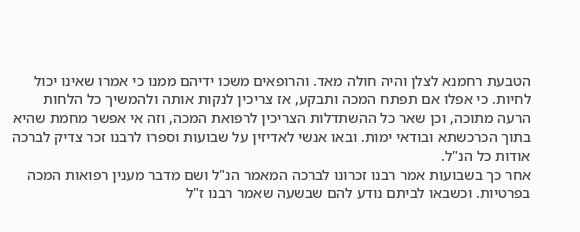הטבעת רחמנא לצלן והיה חולה מאד. והרופאים משכו ידיהם ממנו כי אמרו שאינו יכול לחיות. כי אפלו אם תפתח המכה ותבקע, אז צריכין לנקות אותה ולהמשיך כל הלחות הרעה מתוכה, וכן שאר כל ההשתדלות הצריכין לרפואת המכה, וזה אי אפשר מחמת שהיא בתוך הכרכשתא ובודאי ימות. ובאו אנשי לאדיזין על שבועות וספרו לרבנו זכר צדיק לברכה אודות כל הנ"ל.
אחר כך בשבועות אמר רבנו זכרונו לברכה המאמר הנ"ל ושם מדבר מענין רפואות המכה בפרטיות. וכשבאו לביתם נודע להם שבשעה שאמר רבנו ז"ל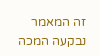זה המאמר נבקעה המכה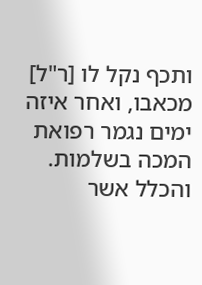ותכף נקל לו [ר"ל] מכאבו, ואחר איזה ימים נגמר רפואת המכה בשלמות. והכלל אשר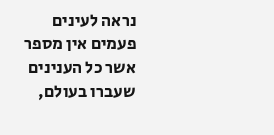נראה לעינים פעמים אין מספר אשר כל הענינים שעברו בעולם,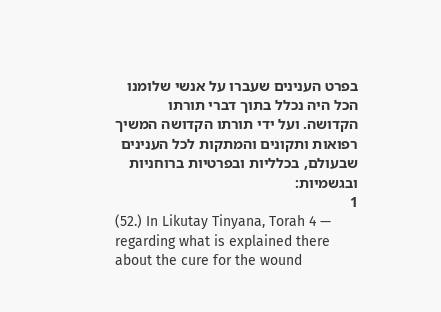בפרט הענינים שעברו על אנשי שלומנו הכל היה נכלל בתוך דברי תורתו הקדושה. ועל ידי תורתו הקדושה המשיך רפואות ותקונים והמתקות לכל הענינים שבעולם, בכלליות ובפרטיות ברוחניות ובגשמיות:
1
(52.) In Likutay Tinyana, Torah 4 — regarding what is explained there about the cure for the wound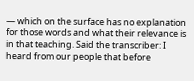— which on the surface has no explanation for those words and what their relevance is in that teaching. Said the transcriber: I heard from our people that before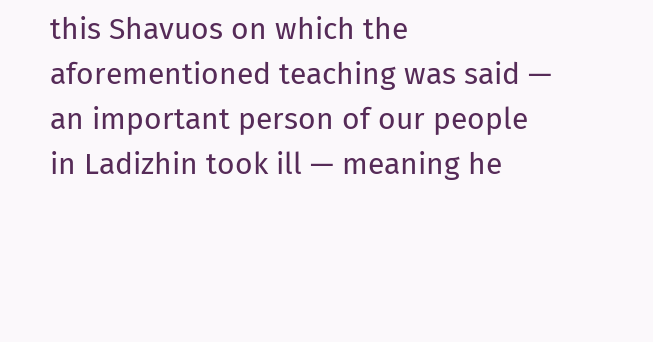this Shavuos on which the aforementioned teaching was said — an important person of our people in Ladizhin took ill — meaning he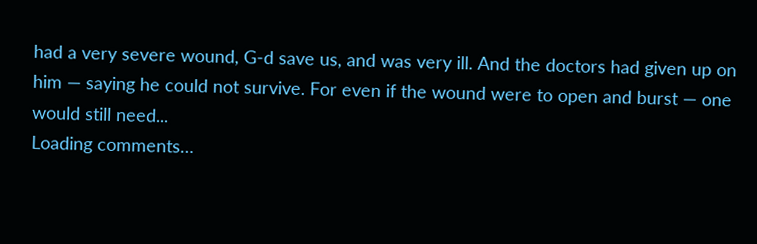had a very severe wound, G-d save us, and was very ill. And the doctors had given up on him — saying he could not survive. For even if the wound were to open and burst — one would still need...
Loading comments…